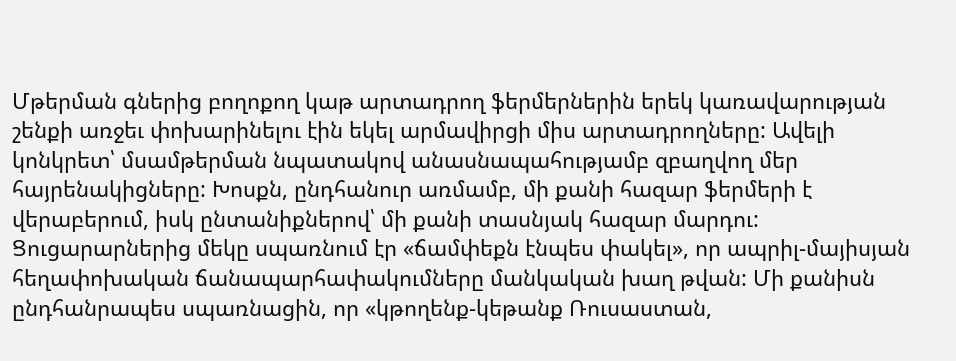Մթերման գներից բողոքող կաթ արտադրող ֆերմերներին երեկ կառավարության շենքի առջեւ փոխարինելու էին եկել արմավիրցի միս արտադրողները: Ավելի կոնկրետ՝ մսամթերման նպատակով անասնապահությամբ զբաղվող մեր հայրենակիցները: Խոսքն, ընդհանուր առմամբ, մի քանի հազար ֆերմերի է վերաբերում, իսկ ընտանիքներով՝ մի քանի տասնյակ հազար մարդու:
Ցուցարարներից մեկը սպառնում էր «ճամփեքն էնպես փակել», որ ապրիլ-մայիսյան հեղափոխական ճանապարհափակումները մանկական խաղ թվան: Մի քանիսն ընդհանրապես սպառնացին, որ «կթողենք-կեթանք Ռուսաստան,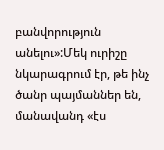բանվորություն անելու»:Մեկ ուրիշը նկարագրում էր, թե ինչ ծանր պայմաններ են, մանավանդ «էս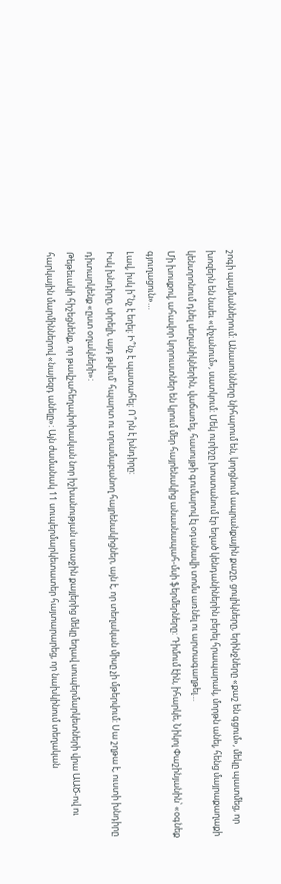շոգի պայմաններում: Անասունները նիհարում են, կորցնում ապրանքային քաշը, ցուլիկները, երինջները «քաշ են գցում», մեկը պատմեց, որ խոզերն են նաեւ «փչանում», սատկում: Մեկ ուրիշը խոստանում էր եղած կենդանիներին բերել հրապարակ, մորթն անել, հենց մայրաքաղաքի կենտրոնում դնել սեղանիկներին, վաճառել, հասույթի գումարով էլ օդանավի տոմս առնել ու արտագաղթել…
Մի խոսքով, ահավոր կորուստներ են կրում մեր հայրենակից անասնապահ-մսի ֆերմերները: Դիմում էին, իհարկե, Նիկոլ Փաշինյանին՝ «օգնեք գյուղացուն»…
Լավ, իսկ ի՞նչ է եղել: Ի՞նչ է պատահել: Ո՞րն է խնդիրը:
Իսկ խնդիրը, սիրելի, այդ թվում՝ հպարտ ու տրամաբանող հայրենակիցներ, այն է, որ տեղական միսը չի մթերվում: Սա շղթա է, ուստի խնդիրը դիտարկենք «ըստ օղակների»:
Թեթեւակի հիշեցնենք, որ թավշահեղափոխական նոր իշխանության առաջին քայլերից մեկը եղավ սուպերմարկետների վրա ԱԱԾ-ով ու հարկային մարմիններով «նայեզդ անելը»: Այն ժամանակ 11 սուպերմարկետատեր հայտարարեց, որ նախկինում տեղական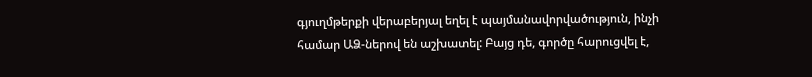գյուղմթերքի վերաբերյալ եղել է պայմանավորվածություն, ինչի համար ԱՁ-ներով են աշխատել: Բայց դե, գործը հարուցվել է,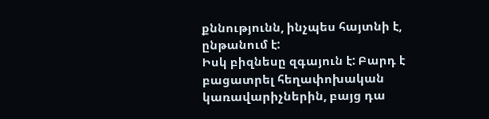քննությունն, ինչպես հայտնի է, ընթանում է:
Իսկ բիզնեսը զգայուն է: Բարդ է բացատրել հեղափոխական կառավարիչներին, բայց դա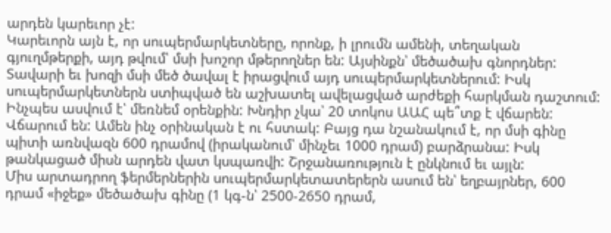արդեն կարեւոր չէ:
Կարեւորն այն է, որ սուպերմարկետները, որոնք, ի լրումն ամենի, տեղական գյուղմթերքի, այդ թվում՝ մսի խոշոր մթերողներ են: Այսինքն՝ մեծածախ գնորդներ: Տավարի եւ խոզի մսի մեծ ծավալ է իրացվում այդ սուպերմարկետներում: Իսկ սուպերմարկետներն ստիպված են աշխատել ավելացված արժեքի հարկման դաշտում: Ինչպես ասվում է՝ մեռնեմ օրենքին: Խնդիր չկա՝ 20 տոկոս ԱԱՀ պե՞տք է վճարեն: Վճարում են: Ամեն ինչ օրինական է ու հստակ: Բայց դա նշանակում է, որ մսի գինը պիտի առնվազն 600 դրամով (իրականում՝ մինչեւ 1000 դրամ) բարձրանա: Իսկ թանկացած միսն արդեն վատ կսպառվի: Շրջանառություն է ընկնում եւ այլն:
Միս արտադրող ֆերմերներին սուպերմարկետատերերն ասում են՝ եղբայրներ, 600 դրամ «իջեք» մեծածախ գինը (1 կգ-ն՝ 2500-2650 դրամ,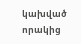կախված որակից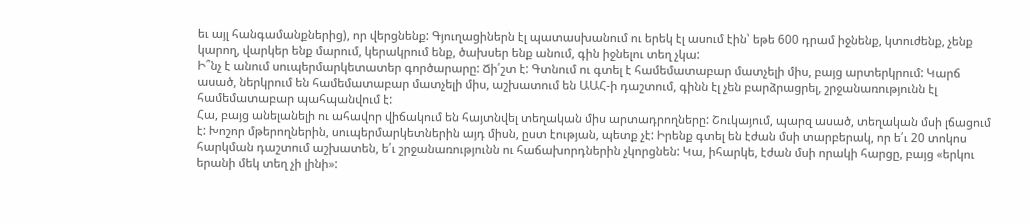եւ այլ հանգամանքներից), որ վերցնենք: Գյուղացիներն էլ պատասխանում ու երեկ էլ ասում էին՝ եթե 600 դրամ իջնենք, կտուժենք, չենք կարող, վարկեր ենք մարում, կերակրում ենք, ծախսեր ենք անում, գին իջնելու տեղ չկա:
Ի՞նչ է անում սուպերմարկետատեր գործարարը: Ճի՛շտ է: Գտնում ու գտել է համեմատաբար մատչելի միս, բայց արտերկրում: Կարճ ասած, ներկրում են համեմատաբար մատչելի միս, աշխատում են ԱԱՀ-ի դաշտում, գինն էլ չեն բարձրացրել, շրջանառությունն էլ համեմատաբար պահպանվում է:
Հա, բայց անելանելի ու ահավոր վիճակում են հայտնվել տեղական միս արտադրողները: Շուկայում, պարզ ասած, տեղական մսի լճացում է: Խոշոր մթերողներին, սուպերմարկետներին այդ միսն, ըստ էության, պետք չէ: Իրենք գտել են էժան մսի տարբերակ, որ ե՛ւ 20 տոկոս հարկման դաշտում աշխատեն, ե՛ւ շրջանառությունն ու հաճախորդներին չկորցնեն: Կա, իհարկե, էժան մսի որակի հարցը, բայց «երկու երանի մեկ տեղ չի լինի»: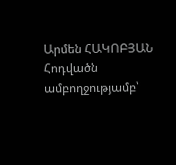Արմեն ՀԱԿՈԲՅԱՆ
Հոդվածն ամբողջությամբ՝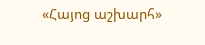«Հայոց աշխարհ»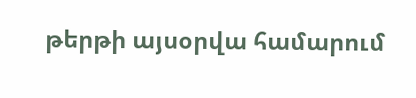թերթի այսօրվա համարում